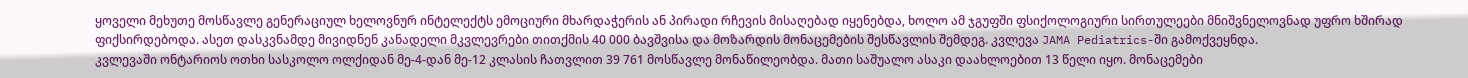ყოველი მეხუთე მოსწავლე გენერაციულ ხელოვნურ ინტელექტს ემოციური მხარდაჭერის ან პირადი რჩევის მისაღებად იყენებდა, ხოლო ამ ჯგუფში ფსიქოლოგიური სირთულეები მნიშვნელოვნად უფრო ხშირად ფიქსირდებოდა. ასეთ დასკვნამდე მივიდნენ კანადელი მკვლევრები თითქმის 40 000 ბავშვისა და მოზარდის მონაცემების შესწავლის შემდეგ. კვლევა JAMA Pediatrics-ში გამოქვეყნდა.
კვლევაში ონტარიოს ოთხი სასკოლო ოლქიდან მე-4-დან მე-12 კლასის ჩათვლით 39 761 მოსწავლე მონაწილეობდა. მათი საშუალო ასაკი დაახლოებით 13 წელი იყო. მონაცემები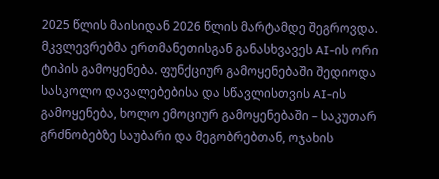2025 წლის მაისიდან 2026 წლის მარტამდე შეგროვდა.
მკვლევრებმა ერთმანეთისგან განასხვავეს AI-ის ორი ტიპის გამოყენება. ფუნქციურ გამოყენებაში შედიოდა სასკოლო დავალებებისა და სწავლისთვის AI-ის გამოყენება, ხოლო ემოციურ გამოყენებაში – საკუთარ გრძნობებზე საუბარი და მეგობრებთან, ოჯახის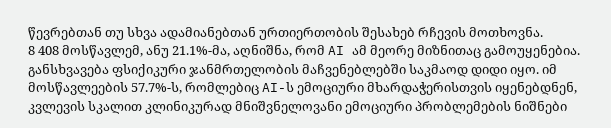წევრებთან თუ სხვა ადამიანებთან ურთიერთობის შესახებ რჩევის მოთხოვნა.
8 408 მოსწავლემ, ანუ 21.1%-მა, აღნიშნა, რომ AI ამ მეორე მიზნითაც გამოუყენებია.
განსხვავება ფსიქიკური ჯანმრთელობის მაჩვენებლებში საკმაოდ დიდი იყო. იმ მოსწავლეების 57.7%-ს, რომლებიც AI-ს ემოციური მხარდაჭერისთვის იყენებდნენ, კვლევის სკალით კლინიკურად მნიშვნელოვანი ემოციური პრობლემების ნიშნები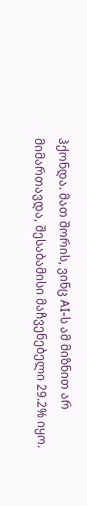ჰქონდა. მათ შორის, ვინც AI-ს ამ მიზნით არ მიმართავდა, შესაბამისი მაჩვენებელი 29.2% იყო.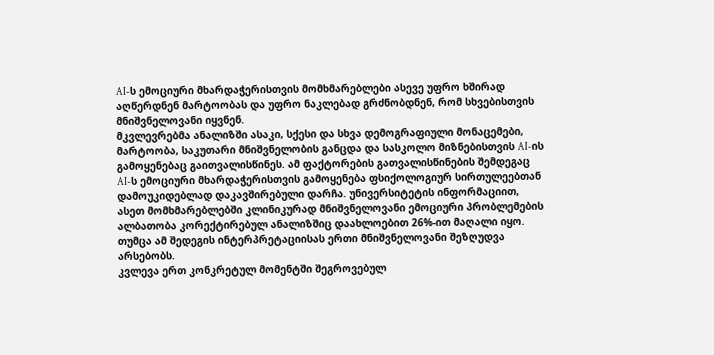AI-ს ემოციური მხარდაჭერისთვის მომხმარებლები ასევე უფრო ხშირად აღწერდნენ მარტოობას და უფრო ნაკლებად გრძნობდნენ, რომ სხვებისთვის მნიშვნელოვანი იყვნენ.
მკვლევრებმა ანალიზში ასაკი, სქესი და სხვა დემოგრაფიული მონაცემები, მარტოობა, საკუთარი მნიშვნელობის განცდა და სასკოლო მიზნებისთვის AI-ის გამოყენებაც გაითვალისწინეს. ამ ფაქტორების გათვალისწინების შემდეგაც AI-ს ემოციური მხარდაჭერისთვის გამოყენება ფსიქოლოგიურ სირთულეებთან დამოუკიდებლად დაკავშირებული დარჩა. უნივერსიტეტის ინფორმაციით, ასეთ მომხმარებლებში კლინიკურად მნიშვნელოვანი ემოციური პრობლემების ალბათობა კორექტირებულ ანალიზშიც დაახლოებით 26%-ით მაღალი იყო.
თუმცა ამ შედეგის ინტერპრეტაციისას ერთი მნიშვნელოვანი შეზღუდვა არსებობს.
კვლევა ერთ კონკრეტულ მომენტში შეგროვებულ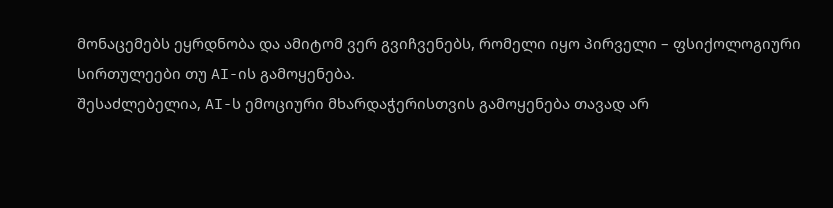მონაცემებს ეყრდნობა და ამიტომ ვერ გვიჩვენებს, რომელი იყო პირველი – ფსიქოლოგიური სირთულეები თუ AI-ის გამოყენება.
შესაძლებელია, AI-ს ემოციური მხარდაჭერისთვის გამოყენება თავად არ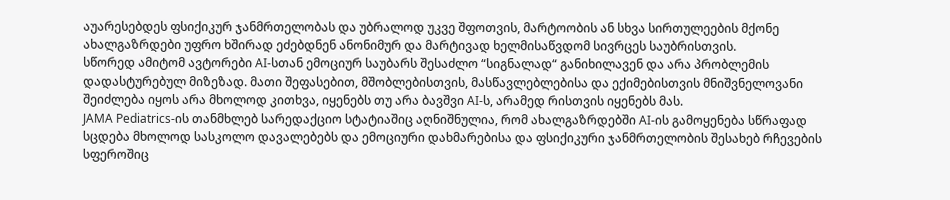აუარესებდეს ფსიქიკურ ჯანმრთელობას და უბრალოდ უკვე შფოთვის, მარტოობის ან სხვა სირთულეების მქონე ახალგაზრდები უფრო ხშირად ეძებდნენ ანონიმურ და მარტივად ხელმისაწვდომ სივრცეს საუბრისთვის.
სწორედ ამიტომ ავტორები AI-სთან ემოციურ საუბარს შესაძლო “სიგნალად“ განიხილავენ და არა პრობლემის დადასტურებულ მიზეზად. მათი შეფასებით, მშობლებისთვის, მასწავლებლებისა და ექიმებისთვის მნიშვნელოვანი შეიძლება იყოს არა მხოლოდ კითხვა, იყენებს თუ არა ბავშვი AI-ს, არამედ რისთვის იყენებს მას.
JAMA Pediatrics-ის თანმხლებ სარედაქციო სტატიაშიც აღნიშნულია, რომ ახალგაზრდებში AI-ის გამოყენება სწრაფად სცდება მხოლოდ სასკოლო დავალებებს და ემოციური დახმარებისა და ფსიქიკური ჯანმრთელობის შესახებ რჩევების სფეროშიც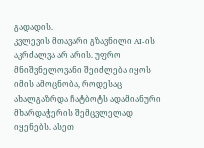გადადის.
კვლევის მთავარი გზავნილი AI-ის აკრძალვა არ არის. უფრო მნიშვნელოვანი შეიძლება იყოს იმის ამოცნობა, როდესაც ახალგაზრდა ჩატბოტს ადამიანური მხარდაჭერის შემცვლელად იყენებს. ასეთ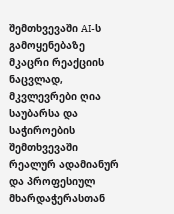შემთხვევაში AI-ს გამოყენებაზე მკაცრი რეაქციის ნაცვლად, მკვლევრები ღია საუბარსა და საჭიროების შემთხვევაში რეალურ ადამიანურ და პროფესიულ მხარდაჭერასთან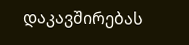დაკავშირებას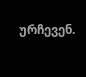ურჩევენ.